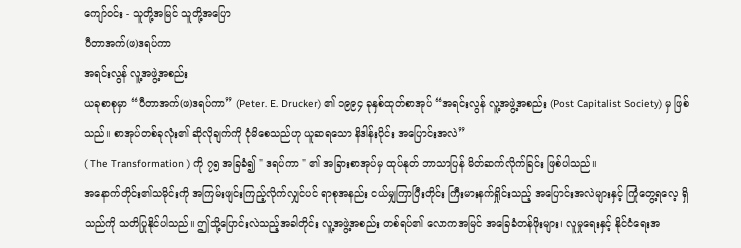ကျော်ဝင်း - သူတို့အမြင် သူတို့အပြော
ပီတာအက်(ဖ)ဒရပ်ကာ
အရင်းလွန် လူ့အဖွဲ့အစည်း
ယခုစာစုမှာ “ပီတာအက်(ဖ)ဒရပ်ကာ” (Peter. E. Drucker) ၏ ၁၉၉၄ ခုနှစ်ထုတ်စာအုပ် “အရင်းလွန် လူ့အဖွဲ့အစည်း (Post Capitalist Society) မှ ဖြစ်သည်။ စာအုပ်တစ်ခုလုံး၏ ဆိုလိုချက်ကို ငုံမိစေသည်ဟု ယူဆရသော နိဒါန်းပိုင်း အပြောင်းအလဲ”
( The Transformation ) ကို ၇၅ အခြခံ၍ " ဒရပ်ကာ " ၏ အခြားစာအုပ်မှ ထုပ်နုတ် ဘာသာပြန် မိတ်ဆက်လိုက်ခြင်း ဖြစ်ပါသည်။
အနောက်တိုင်း၏သမိုင်းကို အကြမ်းဖျင်းကြည့်လိုက်လျှင်ပင် ရာစုအနည်း ငယ်မျှကြာပြီးတိုင်း ကြီးမားနက်ရှိုင်းသည့် အပြောင်းအလဲများနှင့် ကြုံတွေ့ရလေ့ ရှိသည်ကို သတိပြုနိုင်ပါသည်။ ဤသို့ပြောင်းလဲသည့်အခါတိုင်း လူ့အဖွဲ့အစည်း တစ်ရပ်၏ လောကအမြင် အခြေခံတန်ဖိုးများ၊ လူမှုရေးနှင့် နိုင်ငံရေးအ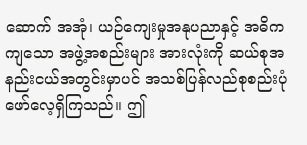ဆောက် အအုံ၊ ယဉ်ကျေးမှုအနုပညာနှင့် အဓိကကျသော အဖွဲ့အစည်းများ အားလုံးကို ဆယ်စုအနည်းငယ်အတွင်းမှာပင် အသစ်ပြန်လည်စုစည်းပုံဖော်လေ့ရှိကြသည်။ ဤ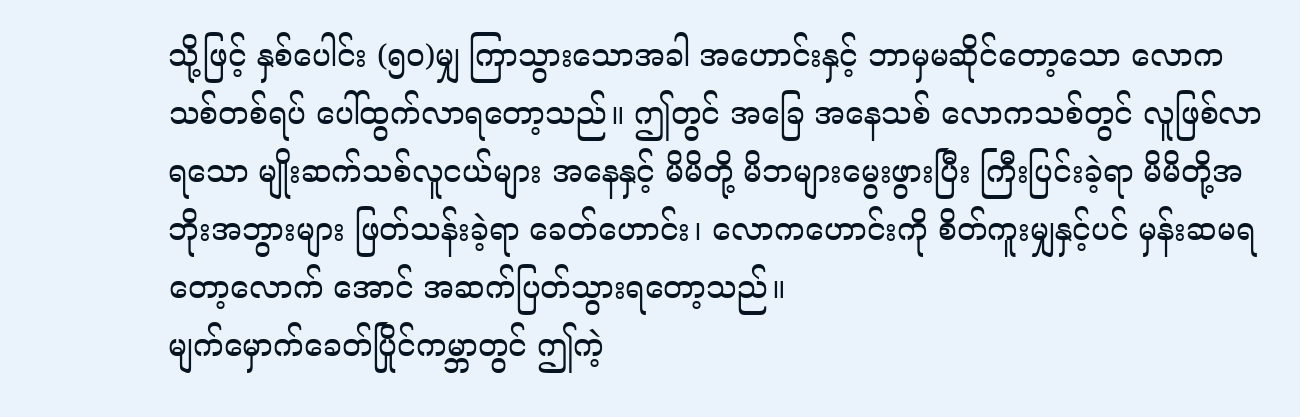သို့ဖြင့် နှစ်ပေါင်း (၅၀)မျှ ကြာသွားသောအခါ အဟောင်းနှင့် ဘာမှမဆိုင်တော့သော လောကသစ်တစ်ရပ် ပေါ်ထွက်လာရတော့သည်။ ဤတွင် အခြေ အနေသစ် လောကသစ်တွင် လူဖြစ်လာရသော မျိုးဆက်သစ်လူငယ်များ အနေနှင့် မိမိတို့ မိဘများမွေးဖွားပြီး ကြီးပြင်းခဲ့ရာ မိမိတို့အဘိုးအဘွားများ ဖြတ်သန်းခဲ့ရာ ခေတ်ဟောင်း၊ လောကဟောင်းကို စိတ်ကူးမျှနှင့်ပင် မှန်းဆမရတော့လောက် အောင် အဆက်ပြတ်သွားရတော့သည်။
မျက်မှောက်ခေတ်ပြိုင်ကမ္ဘာတွင် ဤကဲ့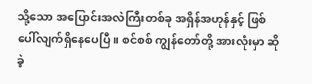သို့သော အပြောင်းအလဲကြီးတစ်ခု အရှိန်အဟုန်နှင့် ဖြစ်ပေါ်လျက်ရှိနေပေပြီ။ စင်စစ် ကျွန်တော်တို့ အားလုံးမှာ ဆိုခဲ့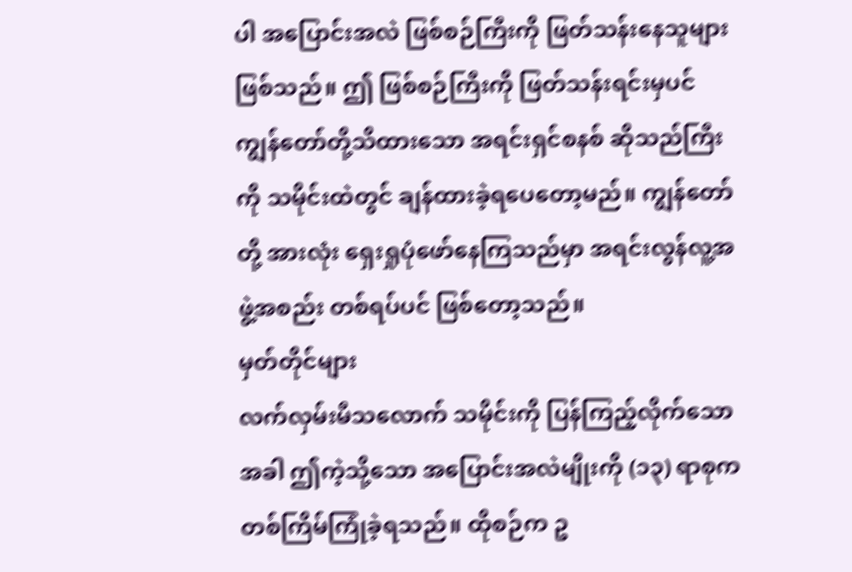ပါ အပြောင်းအလဲ ဖြစ်စဉ်ကြီးကို ဖြတ်သန်းနေသူများ ဖြစ်သည်။ ဤ ဖြစ်စဉ်ကြီးကို ဖြတ်သန်းရင်းမှပင် ကျွန်တော်တို့သိထားသော အရင်းရှင်စနစ် ဆိုသည်ကြီးကို သမိုင်းထဲတွင် ချန်ထားခဲ့ရပေတော့မည်။ ကျွန်တော်တို့ အားလုံး ရှေးရှုပုံဖော်နေကြသည်မှာ အရင်းလွန်လူ့အဖွဲ့အစည်း တစ်ရပ်ပင် ဖြစ်တော့သည်။
မှတ်တိုင်များ
လက်လှမ်းမီသလောက် သမိုင်းကို ပြန်ကြည့်လိုက်သောအခါ ဤကဲ့သို့သော အပြောင်းအလဲမျိုးကို (၁၃) ရာစုက တစ်ကြိမ်ကြုံခဲ့ရသည်။ ထိုစဉ်က ဥ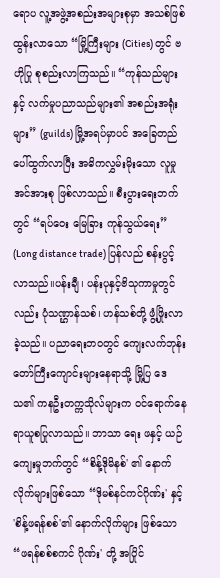ရောပ လူ့အဖွဲ့အစည်းအများစုမှာ အသစ်ဖြစ်ထွန်းလာသော “မြို့ကြီးများ (Cities) တွင် ဗဟိုပြု စုစည်းလာကြသည်။ “ကုန်သည်များနှင့် လက်မှုပညာသည်များ၏ အစည်းအရုံးများ” (guilds) မြို့အရပ်မှာပင် အခြေတည် ပေါ်ထွက်လာပြီး အဓိကလွှမ်းမိုးသော လူမှုအင်အားစု ဖြစ်လာသည်။ စီးပွားရေးဘက်တွင် “ရပ်ဝေး မြေခြား ကုန်သွယ်ရေး” (Long distance trade) ပြန်လည် စန်းပွင့်လာသည်။ပန်းချီ၊ ပန်းပုနှင့်ဗိသုကာမှုတွင်လည်း ပုံသဏ္ဌာန်သစ်၊ ဟန်သစ်တို့ ဖွံ့ဖြိုးလာ ခဲ့သည်။ ပညာရေးဘဝတွင် ကျေးလက်ဘုန်းတော်ကြီးကျောင်းများနေရာသို့ မြို့ပြ ဒေသ၏ ကနဦးတက္ကသိုလ်များက ဝင်ရောက်နေရာယူစပြုလာသည်။ ဘာသာ ရေး ဖနှင့် ယဉ်ကျေးမှုဘက်တွင် “စိန့်ဒိုမိနစ်' ၏ နောက်လိုက်များဖြစ်သော “ဒိုမစ်နင်ကင်ဂိုဏ်း' နှင့် 'စိန့်ဖရန်စစ်'၏ နောက်လိုက်များ ဖြစ်သော “ဖရန်စစ်စကင် ဂိုဏ်း' တို့ အပြိုင်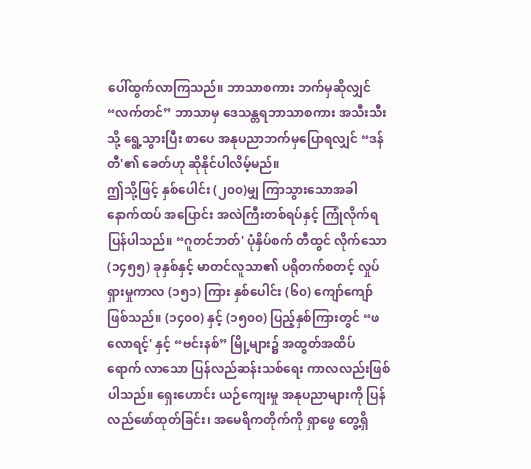ပေါ်ထွက်လာကြသည်။ ဘာသာစကား ဘက်မှဆိုလျှင် “လက်တင်” ဘာသာမှ ဒေသန္တရဘာသာစကား အသီးသီးသို့ ရွေ့သွားပြီး စာပေ အနုပညာဘက်မှပြောရလျှင် “ဒန်တီ'၏ ခေတ်ဟု ဆိုနိုင်ပါလိမ့်မည်။
ဤသို့ဖြင့် နှစ်ပေါင်း (၂၀၀)မျှ ကြာသွားသောအခါ နောက်ထပ် အပြောင်း အလဲကြီးတစ်ရပ်နှင့် ကြုံလိုက်ရပြန်ပါသည်။ “ဂူတင်ဘတ်' ပုံနှိပ်စက် တီထွင် လိုက်သော (၁၄၅၅) ခုနှစ်နှင့် မာတင်လူသာ၏ ပရိုတက်စတင့် လှုပ်ရှားမှုကာလ (၁၅၁) ကြား နှစ်ပေါင်း (၆၀) ကျော်ကျော် ဖြစ်သည်။ (၁၄၀၀) နှင့် (၁၅၀၀) ပြည့်နှစ်ကြားတွင် “ဖလောရင့်' နှင့် “ဗင်းနစ်” မြို့များ၌ အထွတ်အထိပ် ရောက် လာသော ပြန်လည်ဆန်းသစ်ရေး ကာလလည်းဖြစ်ပါသည်။ ရှေးဟောင်း ယဉ်ကျေးမှု အနုပညာများကို ပြန်လည်ဖော်ထုတ်ခြင်း၊ အမေရိကတိုက်ကို ရှာဖွေ တွေ့ရှိ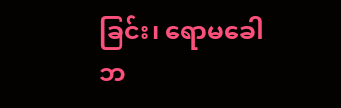ခြင်း၊ ရောမခေါဘ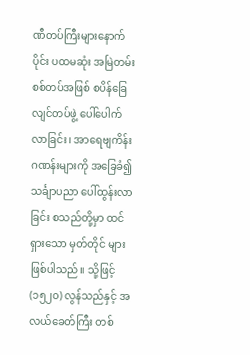ဏီတပ်ကြီးများနောက်ပိုင်း ပထမဆုံး အမြဲတမ်း စစ်တပ်အဖြစ် စပိန်ခြေလျင်တပ်ဖွဲ့ ပေါ်ပေါက်လာခြင်း၊ အာရေဗျကိန်းဂဏန်းများကို အခြေခံ၍ သင်္ချာပညာ ပေါ်ထွန်းလာခြင်း စသည်တို့မှာ ထင်ရှားသော မှတ်တိုင် များ ဖြစ်ပါသည်။ သို့ဖြင့် (၁၅၂၀) လွန်သည်နှင့် အလယ်ခေတ်ကြီး တစ်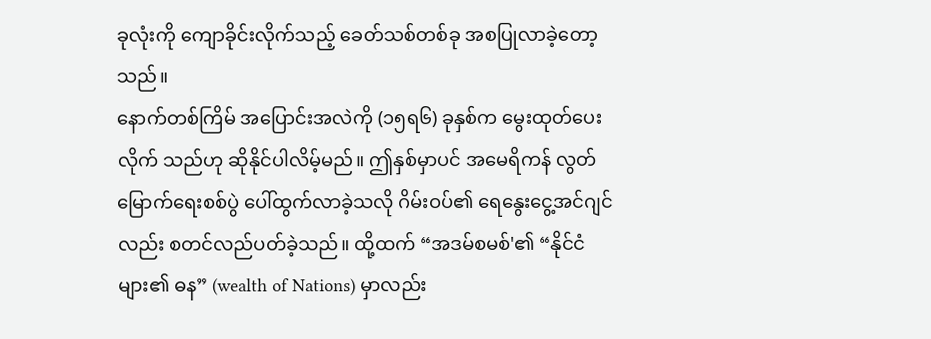ခုလုံးကို ကျောခိုင်းလိုက်သည့် ခေတ်သစ်တစ်ခု အစပြုလာခဲ့တော့သည်။
နောက်တစ်ကြိမ် အပြောင်းအလဲကို (၁၅ရ၆) ခုနှစ်က မွေးထုတ်ပေး လိုက် သည်ဟု ဆိုနိုင်ပါလိမ့်မည်။ ဤနှစ်မှာပင် အမေရိကန် လွတ်မြောက်ရေးစစ်ပွဲ ပေါ်ထွက်လာခဲ့သလို ဂိမ်းဝပ်၏ ရေနွေးငွေ့အင်ဂျင်လည်း စတင်လည်ပတ်ခဲ့သည်။ ထို့ထက် “အဒမ်စမစ်'၏ “နိုင်ငံများ၏ ဓန” (wealth of Nations) မှာလည်း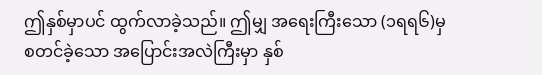ဤနှစ်မှာပင် ထွက်လာခဲ့သည်။ ဤမျှ အရေးကြီးသော (၁ရရ၆)မှ စတင်ခဲ့သော အပြောင်းအလဲကြီးမှာ နှစ်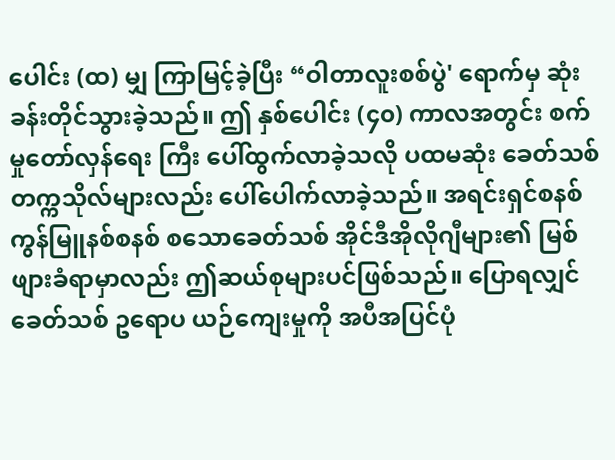ပေါင်း (ထ) မျှ ကြာမြင့်ခဲ့ပြီး “ဝါတာလူးစစ်ပွဲ' ရောက်မှ ဆုံးခန်းတိုင်သွားခဲ့သည်။ ဤ နှစ်ပေါင်း (၄၀) ကာလအတွင်း စက်မှုတော်လှန်ရေး ကြီး ပေါ်ထွက်လာခဲ့သလို ပထမဆုံး ခေတ်သစ်တက္ကသိုလ်များလည်း ပေါ်ပေါက်လာခဲ့သည်။ အရင်းရှင်စနစ် ကွန်မြူနစ်စနစ် စသောခေတ်သစ် အိုင်ဒီအိုလိုဂျီများ၏ မြစ်ဖျားခံရာမှာလည်း ဤဆယ်စုများပင်ဖြစ်သည်။ ပြောရလျှင် ခေတ်သစ် ဥရောပ ယဉ်ကျေးမှုကို အပီအပြင်ပုံ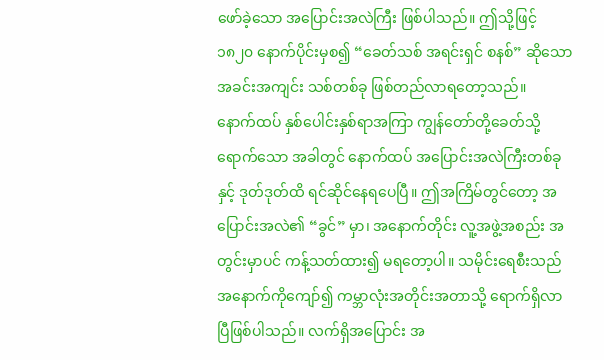ဖော်ခဲ့သော အပြောင်းအလဲကြီး ဖြစ်ပါသည်။ ဤသို့ဖြင့် ၁၈၂၀ နောက်ပိုင်းမှစ၍ “ခေတ်သစ် အရင်းရှင် စနစ်” ဆိုသော အခင်းအကျင်း သစ်တစ်ခု ဖြစ်တည်လာရတော့သည်။
နောက်ထပ် နှစ်ပေါင်းနှစ်ရာအကြာ ကျွန်တော်တို့ခေတ်သို့ ရောက်သော အခါတွင် နောက်ထပ် အပြောင်းအလဲကြီးတစ်ခုနှင့် ဒုတ်ဒုတ်ထိ ရင်ဆိုင်နေရပေပြီ။ ဤအကြိမ်တွင်တော့ အပြောင်းအလဲ၏ “ခွင်” မှာ၊ အနောက်တိုင်း လူ့အဖွဲ့အစည်း အတွင်းမှာပင် ကန့်သတ်ထား၍ မရတော့ပါ။ သမိုင်းရေစီးသည် အနောက်ကိုကျော်၍ ကမ္ဘာလုံးအတိုင်းအတာသို့ ရောက်ရှိလာပြီဖြစ်ပါသည်။ လက်ရှိအပြောင်း အ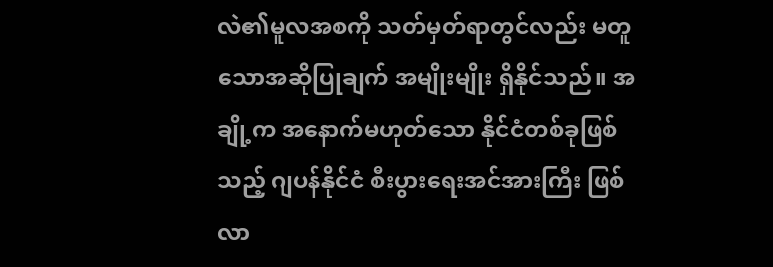လဲ၏မူလအစကို သတ်မှတ်ရာတွင်လည်း မတူသောအဆိုပြုချက် အမျိုးမျိုး ရှိနိုင်သည်။ အချို့က အနောက်မဟုတ်သော နိုင်ငံတစ်ခုဖြစ်သည့် ဂျပန်နိုင်ငံ စီးပွားရေးအင်အားကြီး ဖြစ်လာ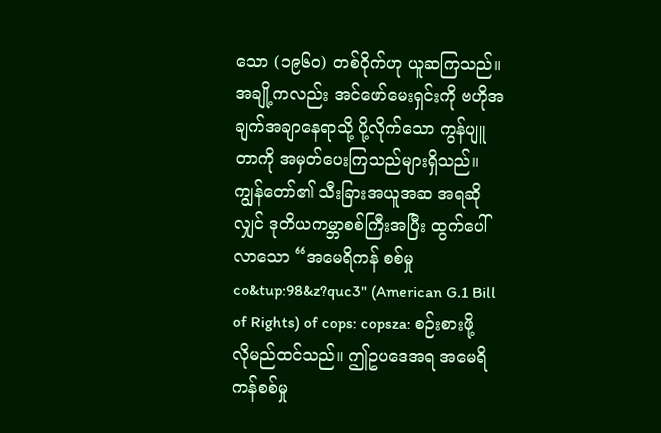သော (၁၉၆၀) တစ်ဝိုက်ဟု ယူဆကြသည်။ အချို့ကလည်း အင်ဖော်မေးရှင်းကို ဗဟိုအချက်အချာနေရာသို့ ပို့လိုက်သော ကွန်ပျူတာကို အမှတ်ပေးကြသည်များရှိသည်။ ကျွန်တော်၏ သီးခြားအယူအဆ အရဆိုလျှင် ဒုတိယကမ္ဘာစစ်ကြီးအပြီး ထွက်ပေါ်လာသော “အမေရိကန် စစ်မှု co&tup:98&z?quc3" (American G.1 Bill of Rights) of cops: copsza: စဉ်းစားဖို့ လိုမည်ထင်သည်။ ဤဥပဒေအရ အမေရိကန်စစ်မှု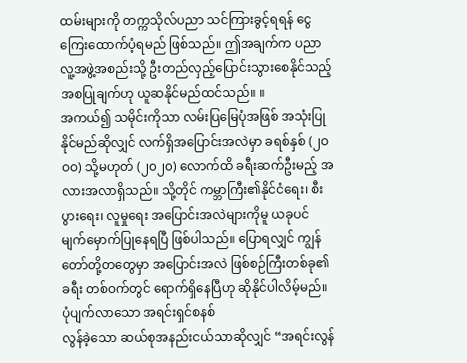ထမ်းများကို တက္ကသိုလ်ပညာ သင်ကြားခွင့်ရရန် ငွေကြေးထောက်ပံ့ရမည် ဖြစ်သည်။ ဤအချက်က ပညာလူ့အဖွဲ့အစည်းသို့ ဦးတည်လှည့်ပြောင်းသွားစေနိုင်သည့် အစပြုချက်ဟု ယူဆနိုင်မည်ထင်သည်။ ။
အကယ်၍ သမိုင်းကိုသာ လမ်းပြမြေပုံအဖြစ် အသုံးပြုနိုင်မည်ဆိုလျှင် လက်ရှိအပြောင်းအလဲမှာ ခရစ်နှစ် (၂ဝဝဝ) သို့မဟုတ် (၂၀၂၀) လောက်ထိ ခရီးဆက်ဦးမည့် အလားအလာရှိသည်။ သို့တိုင် ကမ္ဘာကြီး၏နိုင်ငံရေး၊ စီးပွားရေး၊ လူမှုရေး အပြောင်းအလဲများကိုမူ ယခုပင် မျက်မှောက်ပြုနေရပြီ ဖြစ်ပါသည်။ ပြောရလျှင် ကျွန်တော်တို့တတွေမှာ အပြောင်းအလဲ ဖြစ်စဉ်ကြီးတစ်ခု၏ ခရီး တစ်ဝက်တွင် ရောက်ရှိနေပြီဟု ဆိုနိုင်ပါလိမ့်မည်။
ပုံပျက်လာသော အရင်းရှင်စနစ်
လွန်ခဲ့သော ဆယ်စုအနည်းငယ်သာဆိုလျှင် “အရင်းလွန်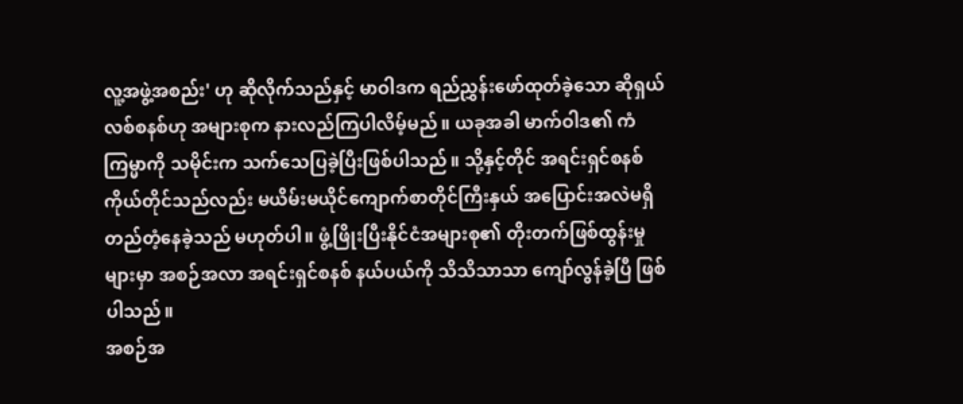လူ့အဖွဲ့အစည်း' ဟု ဆိုလိုက်သည်နှင့် မာဝါဒက ရည်ညွှန်းဖော်ထုတ်ခဲ့သော ဆိုရှယ်လစ်စနစ်ဟု အများစုက နားလည်ကြပါလိမ့်မည်။ ယခုအခါ မာက်ဝါဒ၏ ကံကြမ္မာကို သမိုင်းက သက်သေပြခဲ့ပြီးဖြစ်ပါသည်။ သို့နှင့်တိုင် အရင်းရှင်စနစ် ကိုယ်တိုင်သည်လည်း မယိမ်းမယိုင်ကျောက်စာတိုင်ကြီးနှယ် အပြောင်းအလဲမရှိ တည်တံ့နေခဲ့သည် မဟုတ်ပါ။ ဖွံ့ဖြိုးပြီးနိုင်ငံအများစု၏ တိုးတက်ဖြစ်ထွန်းမှုများမှာ အစဉ်အလာ အရင်းရှင်စနစ် နယ်ပယ်ကို သိသိသာသာ ကျော်လွန်ခဲ့ပြီ ဖြစ်ပါသည်။
အစဉ်အ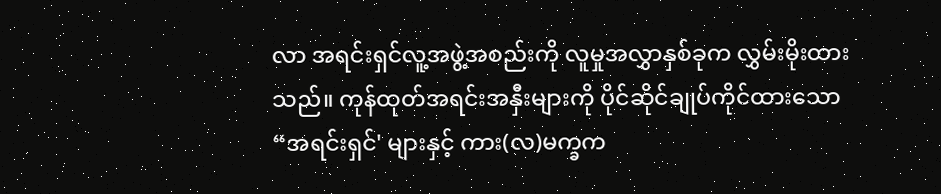လာ အရင်းရှင်လူ့အဖွဲ့အစည်းကို လူမှုအလွှာနှစ်ခုက လွှမ်းမိုးထား သည်။ ကုန်ထုတ်အရင်းအနှီးများကို ပိုင်ဆိုင်ချုပ်ကိုင်ထားသော “အရင်းရှင်' များနှင့် ကား(လ)မက္ခက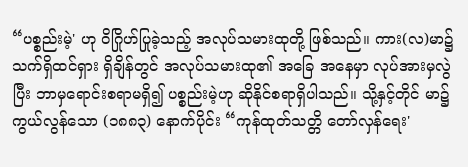“ပစ္စည်းမဲ့' ဟု ဝိဂြိုဟ်ပြုခဲ့သည့် အလုပ်သမားထုတို့ ဖြစ်သည်။ ကား(လ)မာ၌ သက်ရှိထင်ရှား ရှိချိန်တွင် အလုပ်သမားထု၏ အခြေ အနေမှာ လုပ်အားမှလွဲပြီး ဘာမှရောင်းစရာမရှိ၍ ပစ္စည်းမဲ့ဟု ဆိုနိုင်စရာရှိပါသည်။ သို့နှင့်တိုင် မာ၌ ကွယ်လွန်သော (၁၈၈၃) နောက်ပိုင်း “ကုန်ထုတ်သတ္တိ တော်လှန်ရေး'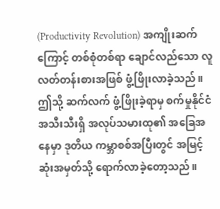(Productivity Revolution) အကျိုးဆက်ကြောင့် တစ်စုံတစ်ရာ ချောင်လည်သော လူလတ်တန်းစားအဖြစ် ဖွံ့ဖြိုးလာခဲ့သည်။ ဤသို့ ဆက်လက် ဖွံ့ဖြိုးခဲ့ရာမှ စက်မှုနိုင်ငံအသီးသီးရှိ အလုပ်သမားထု၏ အခြေအနေမှာ ဒုတိယ ကမ္ဘာစစ်အပြီးတွင် အမြင့်ဆုံးအမှတ်သို့ ရောက်လာခဲ့တော့သည်။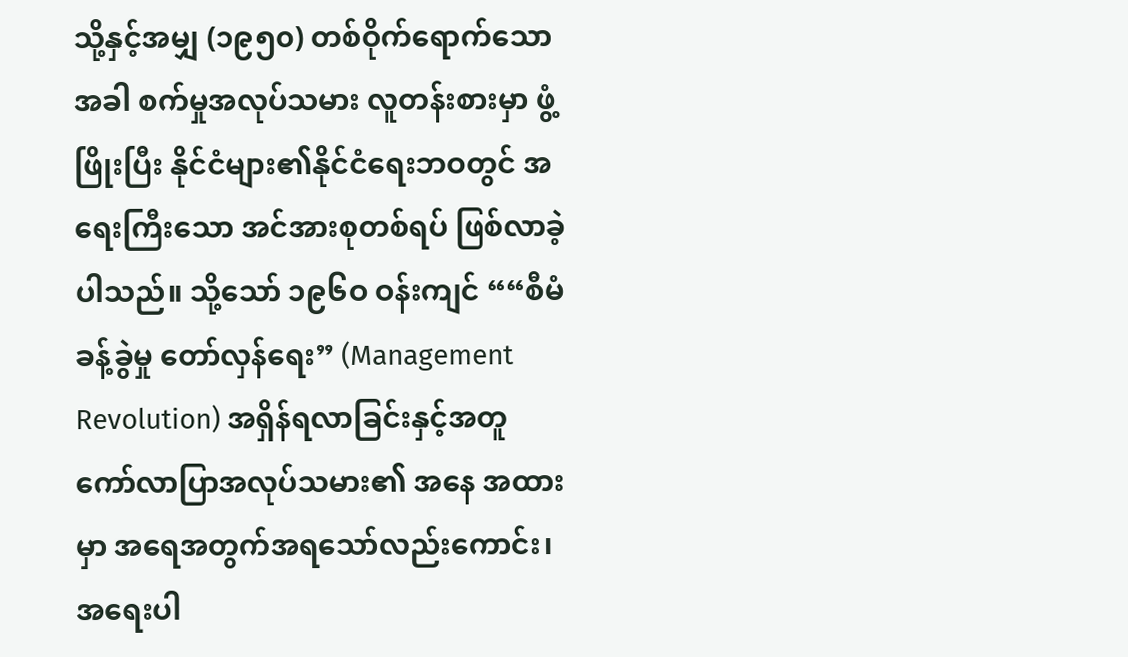သို့နှင့်အမျှ (၁၉၅၀) တစ်ဝိုက်ရောက်သောအခါ စက်မှုအလုပ်သမား လူတန်းစားမှာ ဖွံ့ဖြိုးပြီး နိုင်ငံများ၏နိုင်ငံရေးဘဝတွင် အရေးကြီးသော အင်အားစုတစ်ရပ် ဖြစ်လာခဲ့ပါသည်။ သို့သော် ၁၉၆ဝ ဝန်းကျင် ““စီမံခန့်ခွဲမှု တော်လှန်ရေး” (Management Revolution) အရှိန်ရလာခြင်းနှင့်အတူ ကော်လာပြာအလုပ်သမား၏ အနေ အထားမှာ အရေအတွက်အရသော်လည်းကောင်း၊ အရေးပါ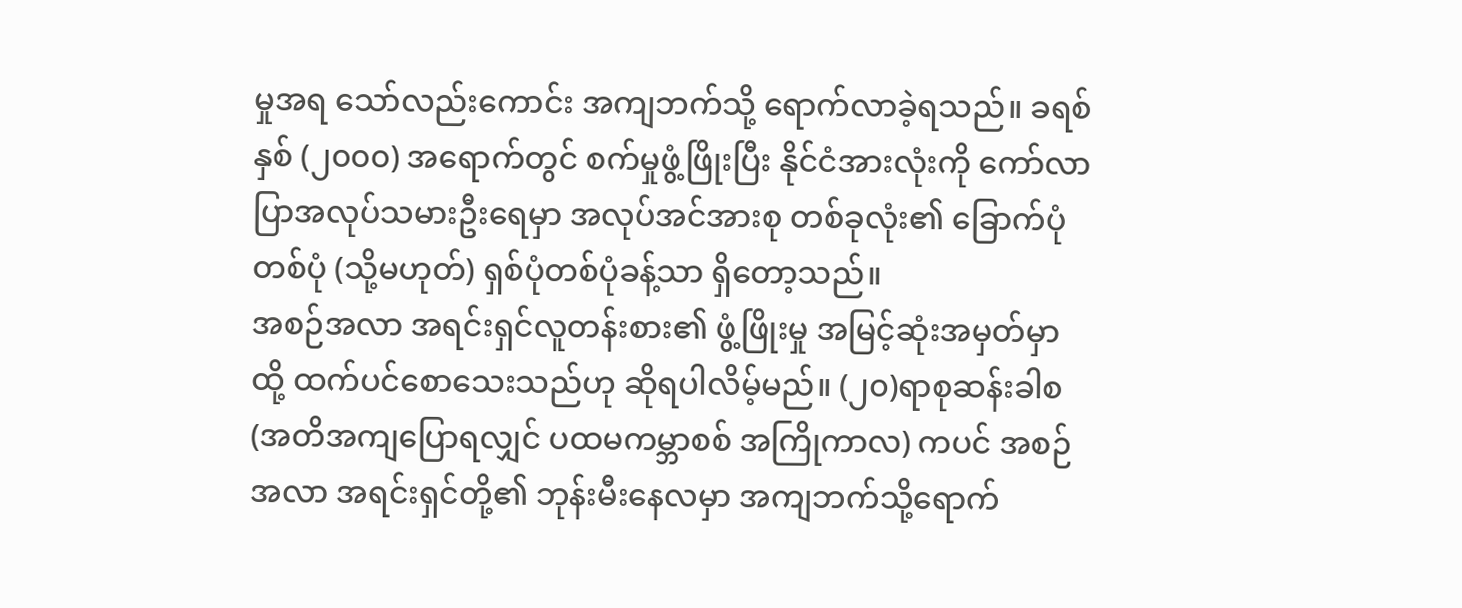မှုအရ သော်လည်းကောင်း အကျဘက်သို့ ရောက်လာခဲ့ရသည်။ ခရစ်နှစ် (၂၀၀၀) အရောက်တွင် စက်မှုဖွံ့ဖြိုးပြီး နိုင်ငံအားလုံးကို ကော်လာပြာအလုပ်သမားဦးရေမှာ အလုပ်အင်အားစု တစ်ခုလုံး၏ ခြောက်ပုံတစ်ပုံ (သို့မဟုတ်) ရှစ်ပုံတစ်ပုံခန့်သာ ရှိတော့သည်။
အစဉ်အလာ အရင်းရှင်လူတန်းစား၏ ဖွံ့ဖြိုးမှု အမြင့်ဆုံးအမှတ်မှာ ထို့ ထက်ပင်စောသေးသည်ဟု ဆိုရပါလိမ့်မည်။ (၂၀)ရာစုဆန်းခါစ (အတိအကျပြောရလျှင် ပထမကမ္ဘာစစ် အကြိုကာလ) ကပင် အစဉ်အလာ အရင်းရှင်တို့၏ ဘုန်းမီးနေလမှာ အကျဘက်သို့ရောက်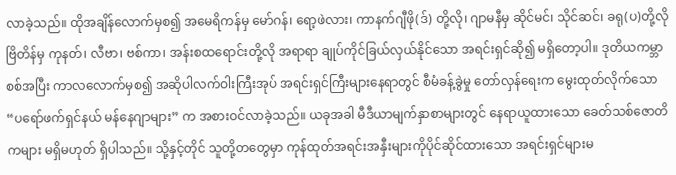လာခဲ့သည်။ ထိုအချိန်လောက်မှစ၍ အမေရိကန်မှ မော်ဂန်၊ ရော့ဖဲလား၊ ကာနက်ဂျီဖို(ဒ်) တို့လို၊ ဂျာမနီမှ ဆိုင်မင်၊ သိုင်ဆင်၊ ခရု(ပ)တို့လို ဗြိတိန်မှ ကုနတ်၊ လီဗာ၊ ဗစ်ကာ၊ အန်းစထရောင်းတို့လို အရာရာ ချုပ်ကိုင်ခြယ်လှယ်နိုင်သော အရင်းရှင်ဆို၍ မရှိတော့ပါ။ ဒုတိယကမ္ဘာ စစ်အပြီး ကာလလောက်မှစ၍ အဆိုပါလက်ဝါးကြီးအုပ် အရင်းရှင်ကြီးများနေရာတွင် စီမံခန့်ခွဲမှု တော်လှန်ရေးက မွေးထုတ်လိုက်သော “ပရော်ဖက်ရှင်နယ် မန်နေဂျာများ” က အစားဝင်လာခဲ့သည်။ ယခုအခါ မီဒီယာမျက်နှာစာများတွင် နေရာယူထားသော ခေတ်သစ်ဇောတိကများ မရှိမဟုတ် ရှိပါသည်။ သို့နှင့်တိုင် သူတို့တတွေမှာ ကုန်ထုတ်အရင်းအနှီးများကိုပိုင်ဆိုင်ထားသော အရင်းရှင်များမ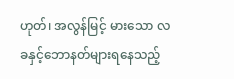ဟုတ်၊ အလွန်မြင့် မားသော လခနှင့်ဘောနတ်များရနေသည့်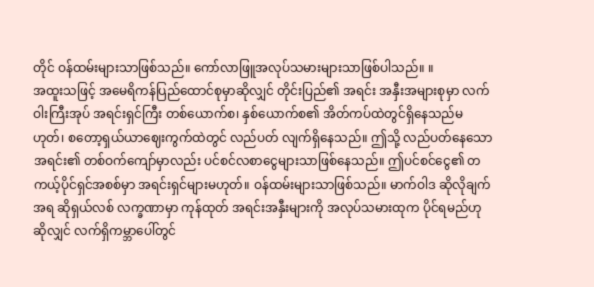တိုင် ဝန်ထမ်းများသာဖြစ်သည်။ ကော်လာဖြူအလုပ်သမားများသာဖြစ်ပါသည်။ ။
အထူးသဖြင့် အမေရိကန်ပြည်ထောင်စုမှာဆိုလျှင် တိုင်းပြည်၏ အရင်း အနှီးအများစုမှာ လက်ဝါးကြီးအုပ် အရင်းရှင်ကြီး တစ်ယောက်စ၊ နှစ်ယောက်စ၏ အိတ်ကပ်ထဲတွင်ရှိနေသည်မဟုတ်၊ စတော့ရှယ်ယာဈေးကွက်ထဲတွင် လည်ပတ် လျက်ရှိနေသည်။ ဤသို့ လည်ပတ်နေသော အရင်း၏ တစ်ဝက်ကျော်မှာလည်း ပင်စင်လစာငွေများသာဖြစ်နေသည်။ ဤပင်စင်ငွေ၏ တကယ့်ပိုင်ရှင်အစစ်မှာ အရင်းရှင်များမဟုတ်။ ဝန်ထမ်းများသာဖြစ်သည်။ မာက်ဝါဒ ဆိုလိုချက်အရ ဆိုရှယ်လစ် လက္ခဏာမှာ ကုန်ထုတ် အရင်းအနှီးများကို အလုပ်သမားထုက ပိုင်ရမည်ဟုဆိုလျှင် လက်ရှိကမ္ဘာပေါ်တွင်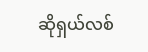ဆိုရှယ်လစ်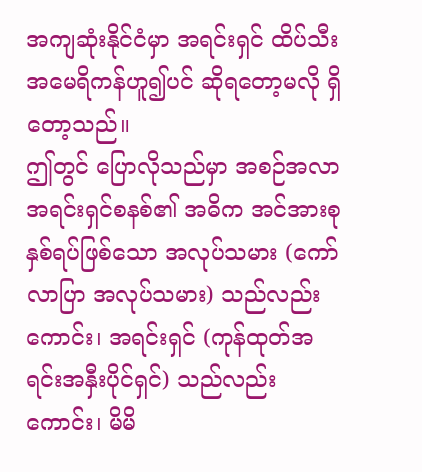အကျဆုံးနိုင်ငံမှာ အရင်းရှင် ထိပ်သီး အမေရိကန်ဟူ၍ပင် ဆိုရတော့မလို ရှိတော့သည်။
ဤတွင် ပြောလိုသည်မှာ အစဉ်အလာ အရင်းရှင်စနစ်၏ အဓိက အင်အားစု နှစ်ရပ်ဖြစ်သော အလုပ်သမား (ကော်လာပြာ အလုပ်သမား) သည်လည်းကောင်း၊ အရင်းရှင် (ကုန်ထုတ်အရင်းအနှီးပိုင်ရှင်) သည်လည်းကောင်း၊ မိမိ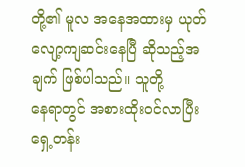တို့၏ မူလ အနေအထားမှ ယုတ်လျော့ကျဆင်းနေပြီ ဆိုသည့်အချက် ဖြစ်ပါသည်။ သူတို့
နေရာတွင် အစားထိုးဝင်လာပြီး ရှေ့တန်း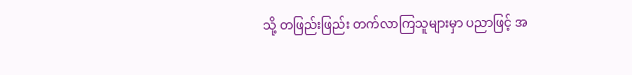သို့ တဖြည်းဖြည်း တက်လာကြသူများမှာ ပညာဖြင့် အ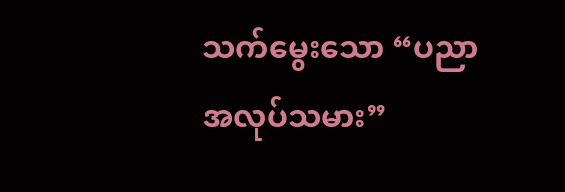သက်မွေးသော “ပညာအလုပ်သမား”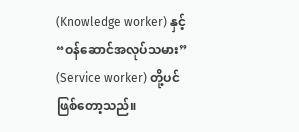(Knowledge worker) နှင့် “ဝန်ဆောင်အလုပ်သမား” (Service worker) တို့ပင် ဖြစ်တော့သည်။